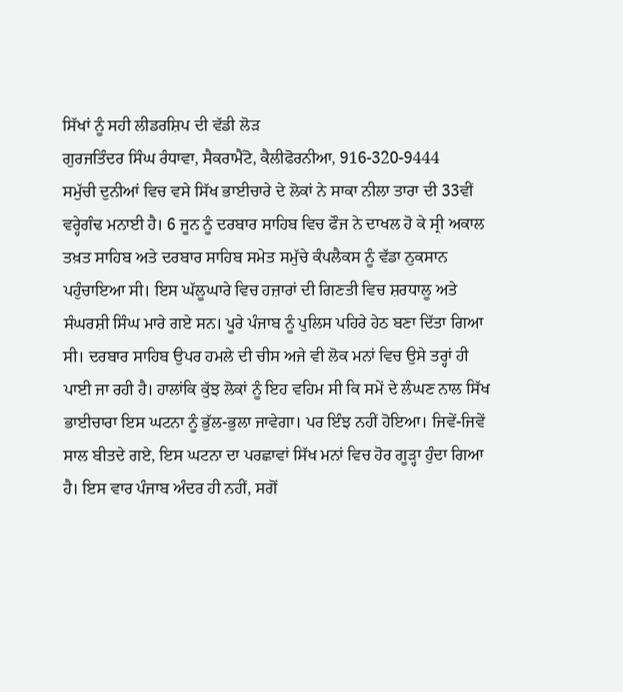ਸਿੱਖਾਂ ਨੂੰ ਸਹੀ ਲੀਡਰਸ਼ਿਪ ਦੀ ਵੱਡੀ ਲੋੜ
ਗੁਰਜਤਿੰਦਰ ਸਿੰਘ ਰੰਧਾਵਾ, ਸੈਕਰਾਮੈਂਟੋ, ਕੈਲੀਫੋਰਨੀਆ, 916-320-9444
ਸਮੁੱਚੀ ਦੁਨੀਆਂ ਵਿਚ ਵਸੇ ਸਿੱਖ ਭਾਈਚਾਰੇ ਦੇ ਲੋਕਾਂ ਨੇ ਸਾਕਾ ਨੀਲਾ ਤਾਰਾ ਦੀ 33ਵੀਂ ਵਰ੍ਹੇਗੰਢ ਮਨਾਈ ਹੈ। 6 ਜੂਨ ਨੂੰ ਦਰਬਾਰ ਸਾਹਿਬ ਵਿਚ ਫੌਜ ਨੇ ਦਾਖਲ ਹੋ ਕੇ ਸ੍ਰੀ ਅਕਾਲ ਤਖ਼ਤ ਸਾਹਿਬ ਅਤੇ ਦਰਬਾਰ ਸਾਹਿਬ ਸਮੇਤ ਸਮੁੱਚੇ ਕੰਪਲੈਕਸ ਨੂੰ ਵੱਡਾ ਨੁਕਸਾਨ ਪਹੁੰਚਾਇਆ ਸੀ। ਇਸ ਘੱਲੂਘਾਰੇ ਵਿਚ ਹਜ਼ਾਰਾਂ ਦੀ ਗਿਣਤੀ ਵਿਚ ਸ਼ਰਧਾਲੂ ਅਤੇ ਸੰਘਰਸ਼ੀ ਸਿੰਘ ਮਾਰੇ ਗਏ ਸਨ। ਪੂਰੇ ਪੰਜਾਬ ਨੂੰ ਪੁਲਿਸ ਪਹਿਰੇ ਹੇਠ ਬਣਾ ਦਿੱਤਾ ਗਿਆ ਸੀ। ਦਰਬਾਰ ਸਾਹਿਬ ਉਪਰ ਹਮਲੇ ਦੀ ਚੀਸ ਅਜੇ ਵੀ ਲੋਕ ਮਨਾਂ ਵਿਚ ਉਸੇ ਤਰ੍ਹਾਂ ਹੀ ਪਾਈ ਜਾ ਰਹੀ ਹੈ। ਹਾਲਾਂਕਿ ਕੁੱਝ ਲੋਕਾਂ ਨੂੰ ਇਹ ਵਹਿਮ ਸੀ ਕਿ ਸਮੇਂ ਦੇ ਲੰਘਣ ਨਾਲ ਸਿੱਖ ਭਾਈਚਾਰਾ ਇਸ ਘਟਨਾ ਨੂੰ ਭੁੱਲ-ਭੁਲਾ ਜਾਵੇਗਾ। ਪਰ ਇੰਝ ਨਹੀਂ ਹੋਇਆ। ਜਿਵੇਂ-ਜਿਵੇਂ ਸਾਲ ਬੀਤਦੇ ਗਏ, ਇਸ ਘਟਨਾ ਦਾ ਪਰਛਾਵਾਂ ਸਿੱਖ ਮਨਾਂ ਵਿਚ ਹੋਰ ਗੂੜ੍ਹਾ ਹੁੰਦਾ ਗਿਆ ਹੈ। ਇਸ ਵਾਰ ਪੰਜਾਬ ਅੰਦਰ ਹੀ ਨਹੀਂ, ਸਗੋਂ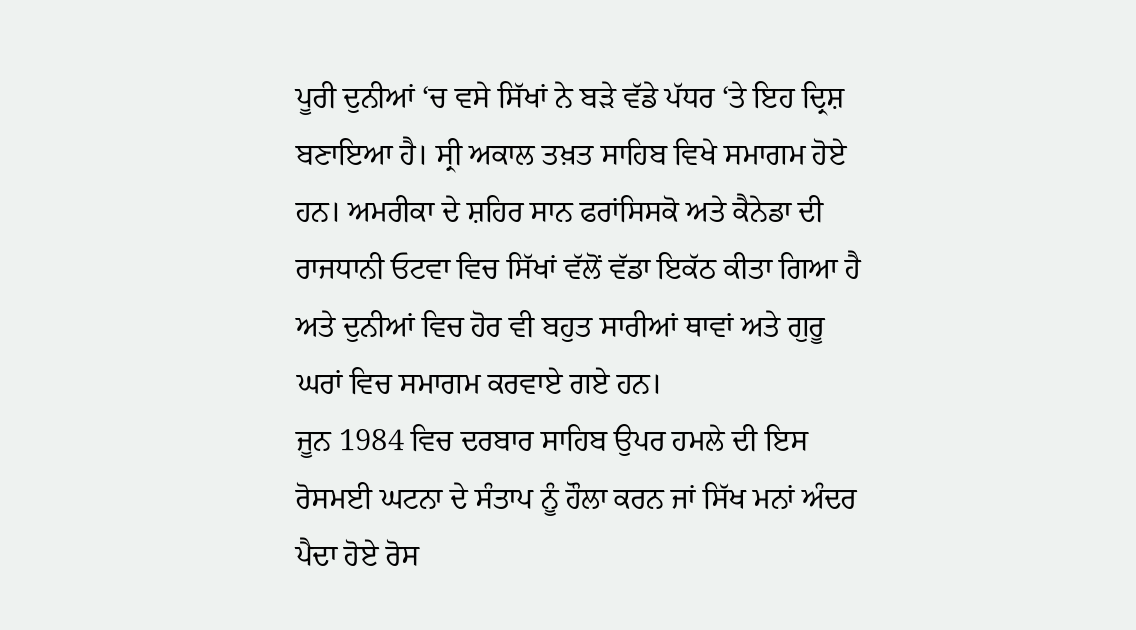ਪੂਰੀ ਦੁਨੀਆਂ ‘ਚ ਵਸੇ ਸਿੱਖਾਂ ਨੇ ਬੜੇ ਵੱਡੇ ਪੱਧਰ ‘ਤੇ ਇਹ ਦ੍ਰਿਸ਼ ਬਣਾਇਆ ਹੈ। ਸ੍ਰੀ ਅਕਾਲ ਤਖ਼ਤ ਸਾਹਿਬ ਵਿਖੇ ਸਮਾਗਮ ਹੋਏ ਹਨ। ਅਮਰੀਕਾ ਦੇ ਸ਼ਹਿਰ ਸਾਨ ਫਰਾਂਸਿਸਕੋ ਅਤੇ ਕੈਨੇਡਾ ਦੀ ਰਾਜਧਾਨੀ ਓਟਵਾ ਵਿਚ ਸਿੱਖਾਂ ਵੱਲੋਂ ਵੱਡਾ ਇਕੱਠ ਕੀਤਾ ਗਿਆ ਹੈ ਅਤੇ ਦੁਨੀਆਂ ਵਿਚ ਹੋਰ ਵੀ ਬਹੁਤ ਸਾਰੀਆਂ ਥਾਵਾਂ ਅਤੇ ਗੁਰੂ ਘਰਾਂ ਵਿਚ ਸਮਾਗਮ ਕਰਵਾਏ ਗਏ ਹਨ।
ਜੂਨ 1984 ਵਿਚ ਦਰਬਾਰ ਸਾਹਿਬ ਉਪਰ ਹਮਲੇ ਦੀ ਇਸ ਰੋਸਮਈ ਘਟਨਾ ਦੇ ਸੰਤਾਪ ਨੂੰ ਹੌਲਾ ਕਰਨ ਜਾਂ ਸਿੱਖ ਮਨਾਂ ਅੰਦਰ ਪੈਦਾ ਹੋਏ ਰੋਸ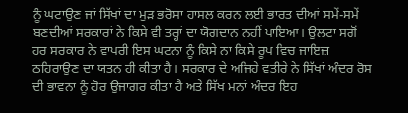ਨੂੰ ਘਟਾਉਣ ਜਾਂ ਸਿੱਖਾਂ ਦਾ ਮੁੜ ਭਰੋਸਾ ਹਾਸਲ ਕਰਨ ਲਈ ਭਾਰਤ ਦੀਆਂ ਸਮੇਂ-ਸਮੇਂ ਬਣਦੀਆਂ ਸਰਕਾਰਾਂ ਨੇ ਕਿਸੇ ਵੀ ਤਰ੍ਹਾਂ ਦਾ ਯੋਗਦਾਨ ਨਹੀਂ ਪਾਇਆ। ਉਲਟਾ ਸਗੋਂ ਹਰ ਸਰਕਾਰ ਨੇ ਵਾਪਰੀ ਇਸ ਘਟਨਾ ਨੂੰ ਕਿਸੇ ਨਾ ਕਿਸੇ ਰੂਪ ਵਿਚ ਜਾਇਜ਼ ਠਹਿਰਾਉਣ ਦਾ ਯਤਨ ਹੀ ਕੀਤਾ ਹੈ। ਸਰਕਾਰ ਦੇ ਅਜਿਹੇ ਵਤੀਰੇ ਨੇ ਸਿੱਖਾਂ ਅੰਦਰ ਰੋਸ ਦੀ ਭਾਵਨਾ ਨੂੰ ਹੋਰ ਉਜਾਗਰ ਕੀਤਾ ਹੈ ਅਤੇ ਸਿੱਖ ਮਨਾਂ ਅੰਦਰ ਇਹ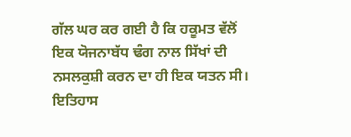ਗੱਲ ਘਰ ਕਰ ਗਈ ਹੈ ਕਿ ਹਕੂਮਤ ਵੱਲੋਂ ਇਕ ਯੋਜਨਾਬੱਧ ਢੰਗ ਨਾਲ ਸਿੱਖਾਂ ਦੀ ਨਸਲਕੁਸ਼ੀ ਕਰਨ ਦਾ ਹੀ ਇਕ ਯਤਨ ਸੀ। ਇਤਿਹਾਸ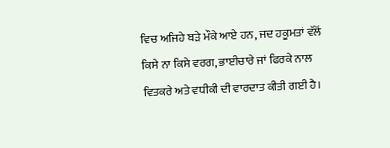ਵਿਚ ਅਜਿਹੇ ਬੜੇ ਮੌਕੇ ਆਏ ਹਨ, ਜਦ ਹਕੂਮਤਾਂ ਵੱਲੋਂ ਕਿਸੇ ਨਾ ਕਿਸੇ ਵਰਗ, ਭਾਈਚਾਰੇ ਜਾਂ ਫਿਰਕੇ ਨਾਲ ਵਿਤਕਰੇ ਅਤੇ ਵਧੀਕੀ ਦੀ ਵਾਰਦਾਤ ਕੀਤੀ ਗਈ ਹੈ।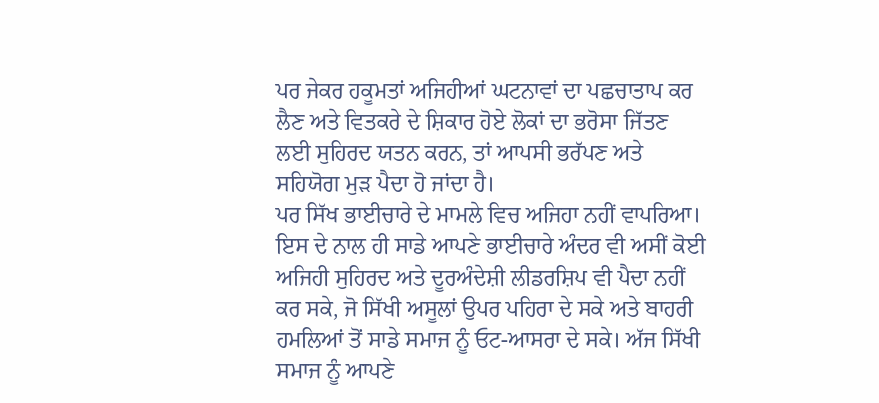ਪਰ ਜੇਕਰ ਹਕੂਮਤਾਂ ਅਜਿਹੀਆਂ ਘਟਨਾਵਾਂ ਦਾ ਪਛਚਾਤਾਪ ਕਰ ਲੈਣ ਅਤੇ ਵਿਤਕਰੇ ਦੇ ਸ਼ਿਕਾਰ ਹੋਏ ਲੋਕਾਂ ਦਾ ਭਰੋਸਾ ਜਿੱਤਣ ਲਈ ਸੁਹਿਰਦ ਯਤਨ ਕਰਨ, ਤਾਂ ਆਪਸੀ ਭਰੱਪਣ ਅਤੇ ਸਹਿਯੋਗ ਮੁੜ ਪੈਦਾ ਹੋ ਜਾਂਦਾ ਹੈ।
ਪਰ ਸਿੱਖ ਭਾਈਚਾਰੇ ਦੇ ਮਾਮਲੇ ਵਿਚ ਅਜਿਹਾ ਨਹੀਂ ਵਾਪਰਿਆ। ਇਸ ਦੇ ਨਾਲ ਹੀ ਸਾਡੇ ਆਪਣੇ ਭਾਈਚਾਰੇ ਅੰਦਰ ਵੀ ਅਸੀਂ ਕੋਈ ਅਜਿਹੀ ਸੁਹਿਰਦ ਅਤੇ ਦੂਰਅੰਦੇਸ਼ੀ ਲੀਡਰਸ਼ਿਪ ਵੀ ਪੈਦਾ ਨਹੀਂ ਕਰ ਸਕੇ, ਜੋ ਸਿੱਖੀ ਅਸੂਲਾਂ ਉਪਰ ਪਹਿਰਾ ਦੇ ਸਕੇ ਅਤੇ ਬਾਹਰੀ ਹਮਲਿਆਂ ਤੋਂ ਸਾਡੇ ਸਮਾਜ ਨੂੰ ਓਟ-ਆਸਰਾ ਦੇ ਸਕੇ। ਅੱਜ ਸਿੱਖੀ ਸਮਾਜ ਨੂੰ ਆਪਣੇ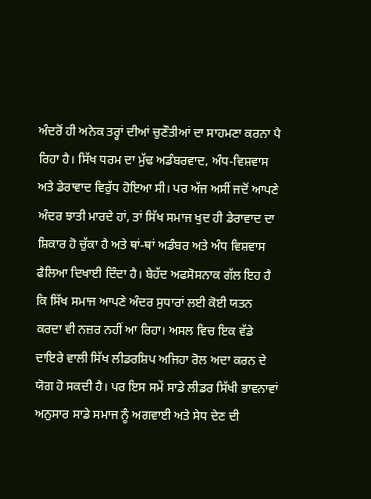ਅੰਦਰੋਂ ਹੀ ਅਨੇਕ ਤਰ੍ਹਾਂ ਦੀਆਂ ਚੁਣੌਤੀਆਂ ਦਾ ਸਾਹਮਣਾ ਕਰਨਾ ਪੈ ਰਿਹਾ ਹੈ। ਸਿੱਖ ਧਰਮ ਦਾ ਮੁੱਢ ਅਡੰਬਰਵਾਦ, ਅੰਧ-ਵਿਸ਼ਵਾਸ ਅਤੇ ਡੇਰਾਵਾਦ ਵਿਰੁੱਧ ਹੋਇਆ ਸੀ। ਪਰ ਅੱਜ ਅਸੀਂ ਜਦੋਂ ਆਪਣੇ ਅੰਦਰ ਝਾਤੀ ਮਾਰਦੇ ਹਾਂ, ਤਾਂ ਸਿੱਖ ਸਮਾਜ ਖੁਦ ਹੀ ਡੇਰਾਵਾਦ ਦਾ ਸ਼ਿਕਾਰ ਹੋ ਚੁੱਕਾ ਹੈ ਅਤੇ ਥਾਂ-ਥਾਂ ਅਡੰਬਰ ਅਤੇ ਅੰਧ ਵਿਸ਼ਵਾਸ ਫੈਲਿਆ ਦਿਖਾਈ ਦਿੰਦਾ ਹੈ। ਬੇਹੱਦ ਅਫਸੋਸਨਾਕ ਗੱਲ ਇਹ ਹੈ ਕਿ ਸਿੱਖ ਸਮਾਜ ਆਪਣੇ ਅੰਦਰ ਸੁਧਾਰਾਂ ਲਈ ਕੋਈ ਯਤਨ ਕਰਦਾ ਵੀ ਨਜ਼ਰ ਨਹੀਂ ਆ ਰਿਹਾ। ਅਸਲ ਵਿਚ ਇਕ ਵੱਡੇ ਦਾਇਰੇ ਵਾਲੀ ਸਿੱਖ ਲੀਡਰਸ਼ਿਪ ਅਜਿਹਾ ਰੋਲ ਅਦਾ ਕਰਨ ਦੇ ਯੋਗ ਹੋ ਸਕਦੀ ਹੈ। ਪਰ ਇਸ ਸਮੇਂ ਸਾਡੇ ਲੀਡਰ ਸਿੱਖੀ ਭਾਵਨਾਵਾਂ ਅਨੁਸਾਰ ਸਾਡੇ ਸਮਾਜ ਨੂੰ ਅਗਵਾਈ ਅਤੇ ਸੇਧ ਦੇਣ ਦੀ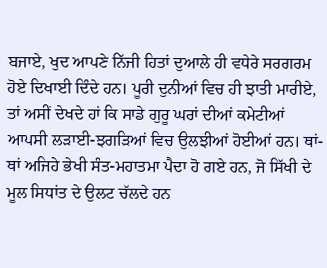ਬਜਾਏ, ਖੁਦ ਆਪਣੇ ਨਿੱਜੀ ਹਿਤਾਂ ਦੁਆਲੇ ਹੀ ਵਧੇਰੇ ਸਰਗਰਮ ਹੋਏ ਦਿਖਾਈ ਦਿੰਦੇ ਹਨ। ਪੂਰੀ ਦੁਨੀਆਂ ਵਿਚ ਹੀ ਝਾਤੀ ਮਾਰੀਏ, ਤਾਂ ਅਸੀਂ ਦੇਖਦੇ ਹਾਂ ਕਿ ਸਾਡੇ ਗੁਰੂ ਘਰਾਂ ਦੀਆਂ ਕਮੇਟੀਆਂ ਆਪਸੀ ਲੜਾਈ-ਝਗੜਿਆਂ ਵਿਚ ਉਲਝੀਆਂ ਹੋਈਆਂ ਹਨ। ਥਾਂ-ਥਾਂ ਅਜਿਹੇ ਭੇਖੀ ਸੰਤ-ਮਹਾਤਮਾ ਪੈਦਾ ਹੋ ਗਏ ਹਨ, ਜੋ ਸਿੱਖੀ ਦੇ ਮੂਲ ਸਿਧਾਂਤ ਦੇ ਉਲਟ ਚੱਲਦੇ ਹਨ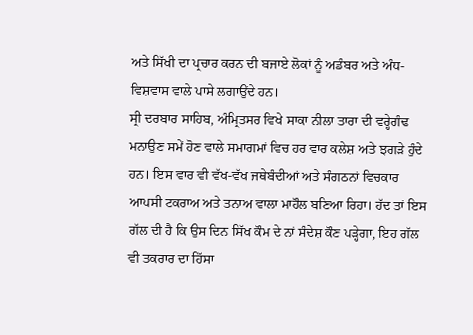ਅਤੇ ਸਿੱਖੀ ਦਾ ਪ੍ਰਚਾਰ ਕਰਨ ਦੀ ਬਜਾਏ ਲੋਕਾਂ ਨੂੰ ਅਡੰਬਰ ਅਤੇ ਅੰਧ-ਵਿਸ਼ਵਾਸ ਵਾਲੇ ਪਾਸੇ ਲਗਾਉਂਦੇ ਹਨ।
ਸ੍ਰੀ ਦਰਬਾਰ ਸਾਹਿਬ, ਅੰਮ੍ਰਿਤਸਰ ਵਿਖੇ ਸਾਕਾ ਨੀਲਾ ਤਾਰਾ ਦੀ ਵਰ੍ਹੇਗੰਢ ਮਨਾਉਣ ਸਮੇਂ ਹੋਣ ਵਾਲੇ ਸਮਾਗਮਾਂ ਵਿਚ ਹਰ ਵਾਰ ਕਲੇਸ਼ ਅਤੇ ਝਗੜੇ ਹੁੰਦੇ ਹਨ। ਇਸ ਵਾਰ ਵੀ ਵੱਖ-ਵੱਖ ਜਥੇਬੰਦੀਆਂ ਅਤੇ ਸੰਗਠਨਾਂ ਵਿਚਕਾਰ ਆਪਸੀ ਟਕਰਾਅ ਅਤੇ ਤਨਾਅ ਵਾਲਾ ਮਾਹੌਲ ਬਣਿਆ ਰਿਹਾ। ਹੱਦ ਤਾਂ ਇਸ ਗੱਲ ਦੀ ਹੈ ਕਿ ਉਸ ਦਿਨ ਸਿੱਖ ਕੌਮ ਦੇ ਨਾਂ ਸੰਦੇਸ਼ ਕੌਣ ਪੜ੍ਹੇਗਾ, ਇਹ ਗੱਲ ਵੀ ਤਕਰਾਰ ਦਾ ਹਿੱਸਾ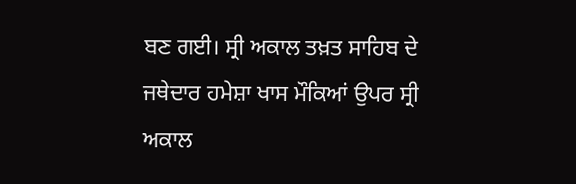ਬਣ ਗਈ। ਸ੍ਰੀ ਅਕਾਲ ਤਖ਼ਤ ਸਾਹਿਬ ਦੇ ਜਥੇਦਾਰ ਹਮੇਸ਼ਾ ਖਾਸ ਮੌਕਿਆਂ ਉਪਰ ਸ੍ਰੀ ਅਕਾਲ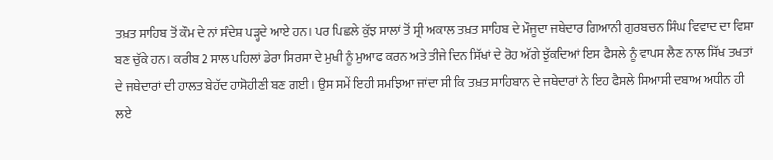ਤਖ਼ਤ ਸਾਹਿਬ ਤੋਂ ਕੌਮ ਦੇ ਨਾਂ ਸੰਦੇਸ਼ ਪੜ੍ਹਦੇ ਆਏ ਹਨ। ਪਰ ਪਿਛਲੇ ਕੁੱਝ ਸਾਲਾਂ ਤੋਂ ਸ੍ਰੀ ਅਕਾਲ ਤਖ਼ਤ ਸਾਹਿਬ ਦੇ ਮੌਜੂਦਾ ਜਥੇਦਾਰ ਗਿਆਨੀ ਗੁਰਬਚਨ ਸਿੰਘ ਵਿਵਾਦ ਦਾ ਵਿਸ਼ਾ ਬਣ ਚੁੱਕੇ ਹਨ। ਕਰੀਬ 2 ਸਾਲ ਪਹਿਲਾਂ ਡੇਰਾ ਸਿਰਸਾ ਦੇ ਮੁਖੀ ਨੂੰ ਮੁਆਫ ਕਰਨ ਅਤੇ ਤੀਜੇ ਦਿਨ ਸਿੱਖਾਂ ਦੇ ਰੋਹ ਅੱਗੇ ਝੁੱਕਦਿਆਂ ਇਸ ਫੈਸਲੇ ਨੂੰ ਵਾਪਸ ਲੈਣ ਨਾਲ ਸਿੱਖ ਤਖਤਾਂ ਦੇ ਜਥੇਦਾਰਾਂ ਦੀ ਹਾਲਤ ਬੇਹੱਦ ਹਾਸੋਹੀਣੀ ਬਣ ਗਈ। ਉਸ ਸਮੇਂ ਇਹੀ ਸਮਝਿਆ ਜਾਂਦਾ ਸੀ ਕਿ ਤਖ਼ਤ ਸਾਹਿਬਾਨ ਦੇ ਜਥੇਦਾਰਾਂ ਨੇ ਇਹ ਫੈਸਲੇ ਸਿਆਸੀ ਦਬਾਅ ਅਧੀਨ ਹੀ ਲਏ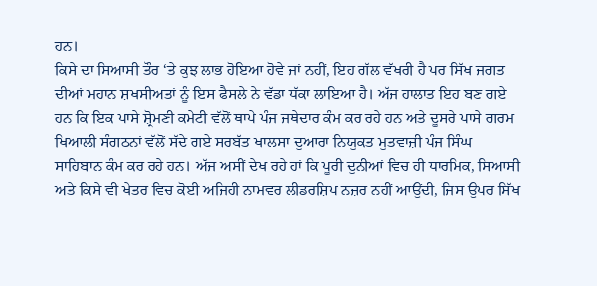ਹਨ।
ਕਿਸੇ ਦਾ ਸਿਆਸੀ ਤੌਰ ‘ਤੇ ਕੁਝ ਲਾਭ ਹੋਇਆ ਹੋਵੇ ਜਾਂ ਨਹੀਂ, ਇਹ ਗੱਲ ਵੱਖਰੀ ਹੈ ਪਰ ਸਿੱਖ ਜਗਤ ਦੀਆਂ ਮਹਾਨ ਸ਼ਖਸੀਅਤਾਂ ਨੂੰ ਇਸ ਫੈਸਲੇ ਨੇ ਵੱਡਾ ਧੱਕਾ ਲਾਇਆ ਹੈ। ਅੱਜ ਹਾਲਾਤ ਇਹ ਬਣ ਗਏ ਹਨ ਕਿ ਇਕ ਪਾਸੇ ਸ਼੍ਰੋਮਣੀ ਕਮੇਟੀ ਵੱਲੋਂ ਥਾਪੇ ਪੰਜ ਜਥੇਦਾਰ ਕੰਮ ਕਰ ਰਹੇ ਹਨ ਅਤੇ ਦੂਸਰੇ ਪਾਸੇ ਗਰਮ ਖਿਆਲੀ ਸੰਗਠਨਾਂ ਵੱਲੋਂ ਸੱਦੇ ਗਏ ਸਰਬੱਤ ਖਾਲਸਾ ਦੁਆਰਾ ਨਿਯੁਕਤ ਮੁਤਵਾਜ਼ੀ ਪੰਜ ਸਿੰਘ ਸਾਹਿਬਾਨ ਕੰਮ ਕਰ ਰਹੇ ਹਨ। ਅੱਜ ਅਸੀਂ ਦੇਖ ਰਹੇ ਹਾਂ ਕਿ ਪੂਰੀ ਦੁਨੀਆਂ ਵਿਚ ਹੀ ਧਾਰਮਿਕ, ਸਿਆਸੀ ਅਤੇ ਕਿਸੇ ਵੀ ਖੇਤਰ ਵਿਚ ਕੋਈ ਅਜਿਹੀ ਨਾਮਵਰ ਲੀਡਰਸ਼ਿਪ ਨਜ਼ਰ ਨਹੀਂ ਆਉਂਦੀ, ਜਿਸ ਉਪਰ ਸਿੱਖ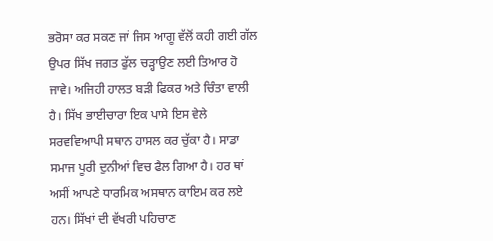ਭਰੋਸਾ ਕਰ ਸਕਣ ਜਾਂ ਜਿਸ ਆਗੂ ਵੱਲੋਂ ਕਹੀ ਗਈ ਗੱਲ ਉਪਰ ਸਿੱਖ ਜਗਤ ਫੁੱਲ ਚੜ੍ਹਾਉਣ ਲਈ ਤਿਆਰ ਹੋ ਜਾਵੇ। ਅਜਿਹੀ ਹਾਲਤ ਬੜੀ ਫਿਕਰ ਅਤੇ ਚਿੰਤਾ ਵਾਲੀ ਹੈ। ਸਿੱਖ ਭਾਈਚਾਰਾ ਇਕ ਪਾਸੇ ਇਸ ਵੇਲੇ ਸਰਵਵਿਆਪੀ ਸਥਾਨ ਹਾਸਲ ਕਰ ਚੁੱਕਾ ਹੈ। ਸਾਡਾ ਸਮਾਜ ਪੂਰੀ ਦੁਨੀਆਂ ਵਿਚ ਫੈਲ ਗਿਆ ਹੈ। ਹਰ ਥਾਂ ਅਸੀਂ ਆਪਣੇ ਧਾਰਮਿਕ ਅਸਥਾਨ ਕਾਇਮ ਕਰ ਲਏ ਹਨ। ਸਿੱਖਾਂ ਦੀ ਵੱਖਰੀ ਪਹਿਚਾਣ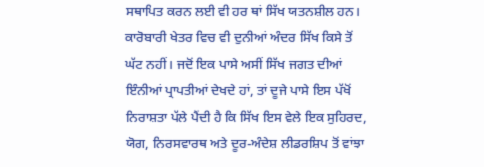ਸਥਾਪਿਤ ਕਰਨ ਲਈ ਵੀ ਹਰ ਥਾਂ ਸਿੱਖ ਯਤਨਸ਼ੀਲ ਹਨ। ਕਾਰੋਬਾਰੀ ਖੇਤਰ ਵਿਚ ਵੀ ਦੁਨੀਆਂ ਅੰਦਰ ਸਿੱਖ ਕਿਸੇ ਤੋਂ ਘੱਟ ਨਹੀਂ। ਜਦੋਂ ਇਕ ਪਾਸੇ ਅਸੀਂ ਸਿੱਖ ਜਗਤ ਦੀਆਂ ਇੰਨੀਆਂ ਪ੍ਰਾਪਤੀਆਂ ਦੇਖਦੇ ਹਾਂ, ਤਾਂ ਦੂਜੇ ਪਾਸੇ ਇਸ ਪੱਖੋਂ ਨਿਰਾਸ਼ਤਾ ਪੱਲੇ ਪੈਂਦੀ ਹੈ ਕਿ ਸਿੱਖ ਇਸ ਵੇਲੇ ਇਕ ਸੁਹਿਰਦ, ਯੋਗ, ਨਿਰਸਵਾਰਥ ਅਤੇ ਦੂਰ-ਅੰਦੇਸ਼ ਲੀਡਰਸ਼ਿਪ ਤੋਂ ਵਾਂਝਾ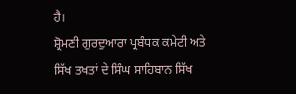ਹੈ।
ਸ਼੍ਰੋਮਣੀ ਗੁਰਦੁਆਰਾ ਪ੍ਰਬੰਧਕ ਕਮੇਟੀ ਅਤੇ ਸਿੱਖ ਤਖਤਾਂ ਦੇ ਸਿੰਘ ਸਾਹਿਬਾਨ ਸਿੱਖ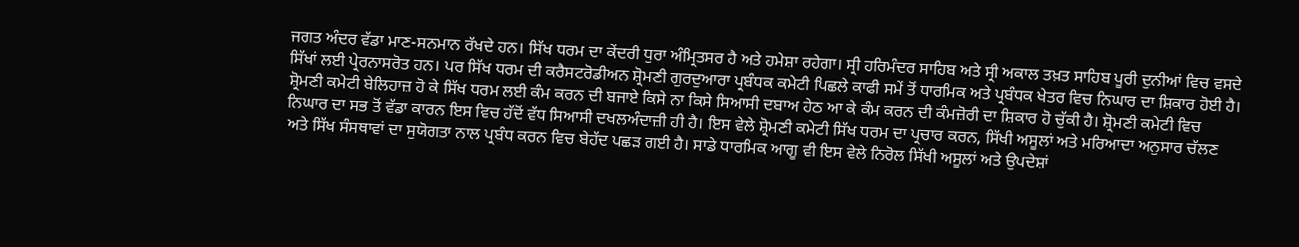ਜਗਤ ਅੰਦਰ ਵੱਡਾ ਮਾਣ-ਸਨਮਾਨ ਰੱਖਦੇ ਹਨ। ਸਿੱਖ ਧਰਮ ਦਾ ਕੇਂਦਰੀ ਧੁਰਾ ਅੰਮ੍ਰਿਤਸਰ ਹੈ ਅਤੇ ਹਮੇਸ਼ਾ ਰਹੇਗਾ। ਸ੍ਰੀ ਹਰਿਮੰਦਰ ਸਾਹਿਬ ਅਤੇ ਸ੍ਰੀ ਅਕਾਲ ਤਖ਼ਤ ਸਾਹਿਬ ਪੂਰੀ ਦੁਨੀਆਂ ਵਿਚ ਵਸਦੇ ਸਿੱਖਾਂ ਲਈ ਪ੍ਰੇਰਨਾਸਰੋਤ ਹਨ। ਪਰ ਸਿੱਖ ਧਰਮ ਦੀ ਕਰੈਸਟਰੋਡੀਅਨ ਸ਼੍ਰੋਮਣੀ ਗੁਰਦੁਆਰਾ ਪ੍ਰਬੰਧਕ ਕਮੇਟੀ ਪਿਛਲੇ ਕਾਫੀ ਸਮੇਂ ਤੋਂ ਧਾਰਮਿਕ ਅਤੇ ਪ੍ਰਬੰਧਕ ਖੇਤਰ ਵਿਚ ਨਿਘਾਰ ਦਾ ਸ਼ਿਕਾਰ ਹੋਈ ਹੈ। ਸ਼੍ਰੋਮਣੀ ਕਮੇਟੀ ਬੇਲਿਹਾਜ਼ ਹੋ ਕੇ ਸਿੱਖ ਧਰਮ ਲਈ ਕੰਮ ਕਰਨ ਦੀ ਬਜਾਏ ਕਿਸੇ ਨਾ ਕਿਸੇ ਸਿਆਸੀ ਦਬਾਅ ਹੇਠ ਆ ਕੇ ਕੰਮ ਕਰਨ ਦੀ ਕੰਮਜ਼ੋਰੀ ਦਾ ਸ਼ਿਕਾਰ ਹੋ ਚੁੱਕੀ ਹੈ। ਸ਼੍ਰੋਮਣੀ ਕਮੇਟੀ ਵਿਚ ਨਿਘਾਰ ਦਾ ਸਭ ਤੋਂ ਵੱਡਾ ਕਾਰਨ ਇਸ ਵਿਚ ਹੱਦੋਂ ਵੱਧ ਸਿਆਸੀ ਦਖਲਅੰਦਾਜ਼ੀ ਹੀ ਹੈ। ਇਸ ਵੇਲੇ ਸ਼੍ਰੋਮਣੀ ਕਮੇਟੀ ਸਿੱਖ ਧਰਮ ਦਾ ਪ੍ਰਚਾਰ ਕਰਨ, ਸਿੱਖੀ ਅਸੂਲਾਂ ਅਤੇ ਮਰਿਆਦਾ ਅਨੁਸਾਰ ਚੱਲਣ ਅਤੇ ਸਿੱਖ ਸੰਸਥਾਵਾਂ ਦਾ ਸੁਯੋਗਤਾ ਨਾਲ ਪ੍ਰਬੰਧ ਕਰਨ ਵਿਚ ਬੇਹੱਦ ਪਛੜ ਗਈ ਹੈ। ਸਾਡੇ ਧਾਰਮਿਕ ਆਗੂ ਵੀ ਇਸ ਵੇਲੇ ਨਿਰੋਲ ਸਿੱਖੀ ਅਸੂਲਾਂ ਅਤੇ ਉਪਦੇਸ਼ਾਂ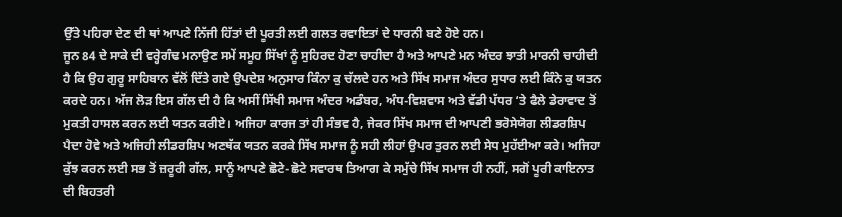ਉੱਤੇ ਪਹਿਰਾ ਦੇਣ ਦੀ ਥਾਂ ਆਪਣੇ ਨਿੱਜੀ ਹਿੱਤਾਂ ਦੀ ਪੂਰਤੀ ਲਈ ਗਲਤ ਰਵਾਇਤਾਂ ਦੇ ਧਾਰਨੀ ਬਣੇ ਹੋਏ ਹਨ।
ਜੂਨ 84 ਦੇ ਸਾਕੇ ਦੀ ਵਰ੍ਹੇਗੰਢ ਮਨਾਉਣ ਸਮੇਂ ਸਮੂਹ ਸਿੱਖਾਂ ਨੂੰ ਸੁਹਿਰਦ ਹੋਣਾ ਚਾਹੀਦਾ ਹੈ ਅਤੇ ਆਪਣੇ ਮਨ ਅੰਦਰ ਝਾਤੀ ਮਾਰਨੀ ਚਾਹੀਦੀ ਹੈ ਕਿ ਉਹ ਗੁਰੂ ਸਾਹਿਬਾਨ ਵੱਲੋਂ ਦਿੱਤੇ ਗਏ ਉਪਦੇਸ਼ ਅਨੁਸਾਰ ਕਿੰਨਾ ਕੁ ਚੱਲਦੇ ਹਨ ਅਤੇ ਸਿੱਖ ਸਮਾਜ ਅੰਦਰ ਸੁਧਾਰ ਲਈ ਕਿੰਨੇ ਕੁ ਯਤਨ ਕਰਦੇ ਹਨ। ਅੱਜ ਲੋੜ ਇਸ ਗੱਲ ਦੀ ਹੈ ਕਿ ਅਸੀਂ ਸਿੱਖੀ ਸਮਾਜ ਅੰਦਰ ਅਡੰਬਰ, ਅੰਧ-ਵਿਸ਼ਵਾਸ ਅਤੇ ਵੱਡੀ ਪੱਧਰ ‘ਤੇ ਫੈਲੇ ਡੇਰਾਵਾਦ ਤੋਂ ਮੁਕਤੀ ਹਾਸਲ ਕਰਨ ਲਈ ਯਤਨ ਕਰੀਏ। ਅਜਿਹਾ ਕਾਰਜ ਤਾਂ ਹੀ ਸੰਭਵ ਹੈ, ਜੇਕਰ ਸਿੱਖ ਸਮਾਜ ਦੀ ਆਪਣੀ ਭਰੋਸੇਯੋਗ ਲੀਡਰਸ਼ਿਪ ਪੈਦਾ ਹੋਵੇ ਅਤੇ ਅਜਿਹੀ ਲੀਡਰਸ਼ਿਪ ਅਣਥੱਕ ਯਤਨ ਕਰਕੇ ਸਿੱਖ ਸਮਾਜ ਨੂੰ ਸਹੀ ਲੀਹਾਂ ਉਪਰ ਤੁਰਨ ਲਈ ਸੇਧ ਮੁਹੱਈਆ ਕਰੇ। ਅਜਿਹਾ ਕੁੱਝ ਕਰਨ ਲਈ ਸਭ ਤੋਂ ਜ਼ਰੂਰੀ ਗੱਲ, ਸਾਨੂੰ ਆਪਣੇ ਛੋਟੇ-ਛੋਟੇ ਸਵਾਰਥ ਤਿਆਗ ਕੇ ਸਮੁੱਚੇ ਸਿੱਖ ਸਮਾਜ ਹੀ ਨਹੀਂ, ਸਗੋਂ ਪੂਰੀ ਕਾਇਨਾਤ ਦੀ ਬਿਹਤਰੀ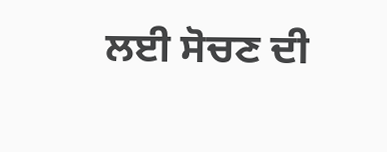ਲਈ ਸੋਚਣ ਦੀ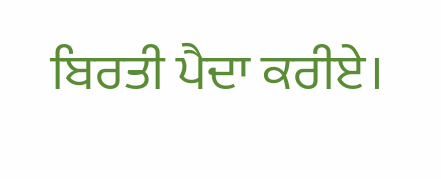ਬਿਰਤੀ ਪੈਦਾ ਕਰੀਏ।